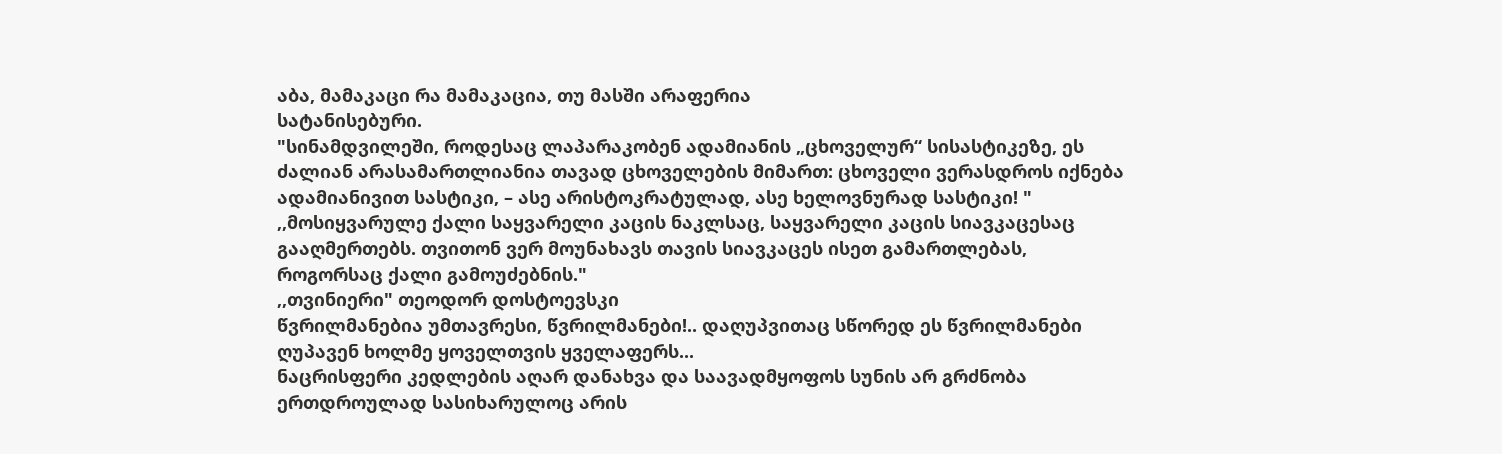აბა, მამაკაცი რა მამაკაცია, თუ მასში არაფერია
სატანისებური.
"სინამდვილეში, როდესაც ლაპარაკობენ ადამიანის „ცხოველურ“ სისასტიკეზე, ეს ძალიან არასამართლიანია თავად ცხოველების მიმართ: ცხოველი ვერასდროს იქნება ადამიანივით სასტიკი, – ასე არისტოკრატულად, ასე ხელოვნურად სასტიკი! "
,,მოსიყვარულე ქალი საყვარელი კაცის ნაკლსაც, საყვარელი კაცის სიავკაცესაც გააღმერთებს. თვითონ ვერ მოუნახავს თავის სიავკაცეს ისეთ გამართლებას, როგორსაც ქალი გამოუძებნის."
,,თვინიერი" თეოდორ დოსტოევსკი
წვრილმანებია უმთავრესი, წვრილმანები!.. დაღუპვითაც სწორედ ეს წვრილმანები ღუპავენ ხოლმე ყოველთვის ყველაფერს...
ნაცრისფერი კედლების აღარ დანახვა და საავადმყოფოს სუნის არ გრძნობა ერთდროულად სასიხარულოც არის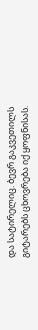და სატირელიც. ბევრ გაკვეთილს გიტარებს ცხოვრება იქ ყოფნისას.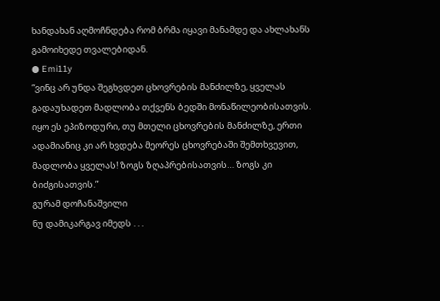ხანდახან აღმოჩნდება რომ ბრმა იყავი მანამდე და ახლახანს გამოიხედე თვალებიდან.
● Emi11y
“ვინც არ უნდა შეგხვდეთ ცხოვრების მანძილზე, ყველას გადაუხადეთ მადლობა თქვენს ბედში მონაწილეობისათვის. იყო ეს ეპიზოდური, თუ მთელი ცხოვრების მანძილზე, ერთი ადამიანიც კი არ ხვდება მეორეს ცხოვრებაში შემთხვევით, მადლობა ყველას! ზოგს ზღაპრებისათვის… ზოგს კი ბიძგისათვის.”
გურამ დოჩანაშვილი
ნუ დამიკარგავ იმედს . . .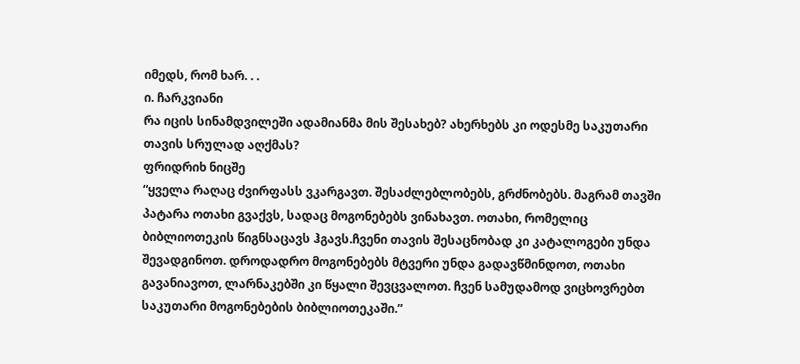იმედს, რომ ხარ. . .
ი. ჩარკვიანი
რა იცის სინამდვილეში ადამიანმა მის შესახებ? ახერხებს კი ოდესმე საკუთარი თავის სრულად აღქმას?
ფრიდრიხ ნიცშე
“ყველა რაღაც ძვირფასს ვკარგავთ. შესაძლებლობებს, გრძნობებს. მაგრამ თავში პატარა ოთახი გვაქვს, სადაც მოგონებებს ვინახავთ. ოთახი, რომელიც ბიბლიოთეკის წიგნსაცავს ჰგავს.ჩვენი თავის შესაცნობად კი კატალოგები უნდა შევადგინოთ. დროდადრო მოგონებებს მტვერი უნდა გადავწმინდოთ, ოთახი გავანიავოთ, ლარნაკებში კი წყალი შევცვალოთ. ჩვენ სამუდამოდ ვიცხოვრებთ საკუთარი მოგონებების ბიბლიოთეკაში.”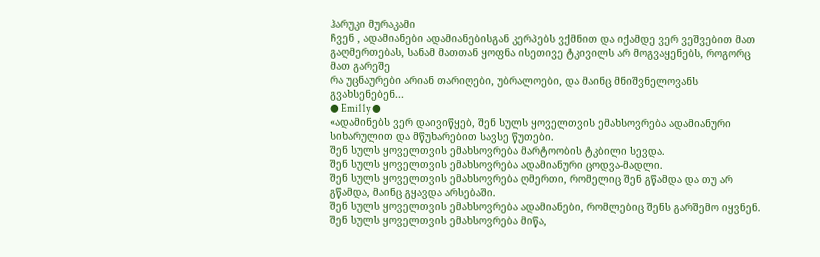ჰარუკი მურაკამი
ჩვენ , ადამიანები ადამიანებისგან კერპებს ვქმნით და იქამდე ვერ ვეშვებით მათ გაღმერთებას, სანამ მათთან ყოფნა ისეთივე ტკივილს არ მოგვაყენებს, როგორც მათ გარეშე
რა უცნაურები არიან თარიღები, უბრალოები, და მაინც მნიშვნელოვანს გვახსენებენ...
● Emi11y ●
«ადამინებს ვერ დაივიწყებ, შენ სულს ყოველთვის ემახსოვრება ადამიანური სიხარულით და მწუხარებით სავსე წუთები.
შენ სულს ყოველთვის ემახსოვრება მარტოობის ტკბილი სევდა.
შენ სულს ყოველთვის ემახსოვრება ადამიანური ცოდვა-მადლი.
შენ სულს ყოველთვის ემახსოვრება ღმერთი, რომელიც შენ გწამდა და თუ არ გწამდა, მაინც გყავდა არსებაში.
შენ სულს ყოველთვის ემახსოვრება ადამიანები, რომლებიც შენს გარშემო იყვნენ.
შენ სულს ყოველთვის ემახსოვრება მიწა,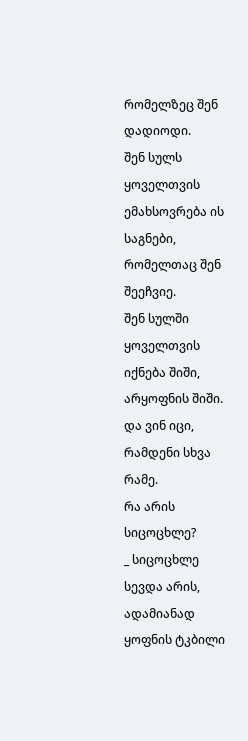რომელზეც შენ დადიოდი.
შენ სულს ყოველთვის ემახსოვრება ის საგნები, რომელთაც შენ შეეჩვიე.
შენ სულში ყოველთვის იქნება შიში, არყოფნის შიში.
და ვინ იცი, რამდენი სხვა რამე.
რა არის სიცოცხლე?
_ სიცოცხლე სევდა არის, ადამიანად ყოფნის ტკბილი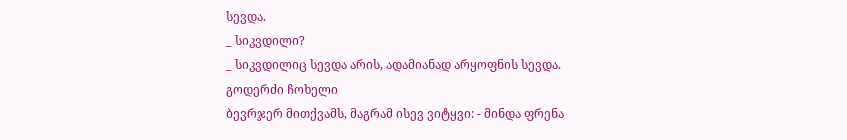სევდა.
_ სიკვდილი?
_ სიკვდილიც სევდა არის, ადამიანად არყოფნის სევდა.
გოდერძი ჩოხელი
ბევრჯერ მითქვამს, მაგრამ ისევ ვიტყვი: - მინდა ფრენა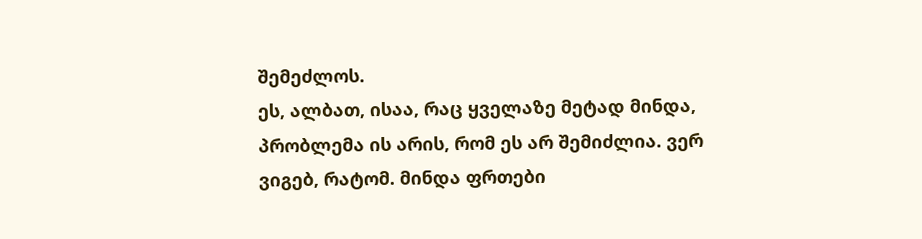შემეძლოს.
ეს, ალბათ, ისაა, რაც ყველაზე მეტად მინდა, პრობლემა ის არის, რომ ეს არ შემიძლია. ვერ ვიგებ, რატომ. მინდა ფრთები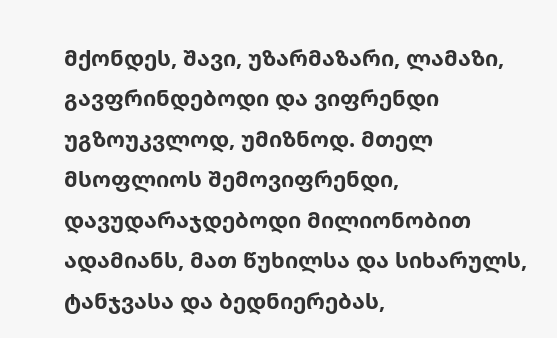მქონდეს, შავი, უზარმაზარი, ლამაზი, გავფრინდებოდი და ვიფრენდი უგზოუკვლოდ, უმიზნოდ. მთელ მსოფლიოს შემოვიფრენდი, დავუდარაჯდებოდი მილიონობით ადამიანს, მათ წუხილსა და სიხარულს, ტანჯვასა და ბედნიერებას,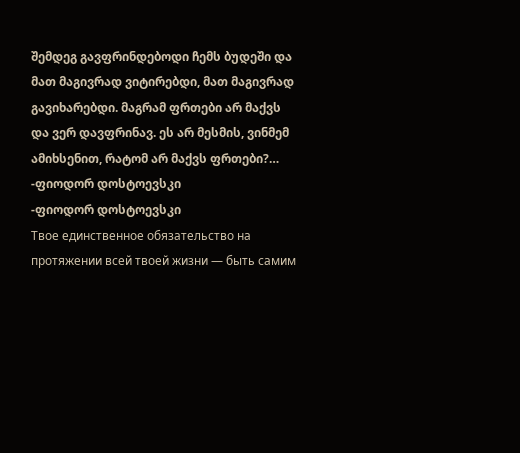შემდეგ გავფრინდებოდი ჩემს ბუდეში და მათ მაგივრად ვიტირებდი, მათ მაგივრად გავიხარებდი. მაგრამ ფრთები არ მაქვს და ვერ დავფრინავ. ეს არ მესმის, ვინმემ ამიხსენით, რატომ არ მაქვს ფრთები?…
-ფიოდორ დოსტოევსკი
-ფიოდორ დოსტოევსკი
Твое единственное обязательство на протяжении всей твоей жизни — быть самим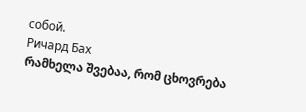собой.
Ричард Бах
რამხელა შვებაა, რომ ცხოვრება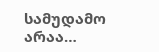სამუდამო არაა…